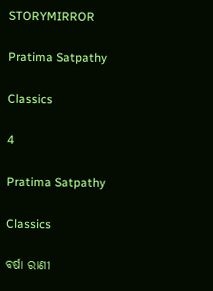STORYMIRROR

Pratima Satpathy

Classics

4

Pratima Satpathy

Classics

ବର୍ଷା ରାଣୀ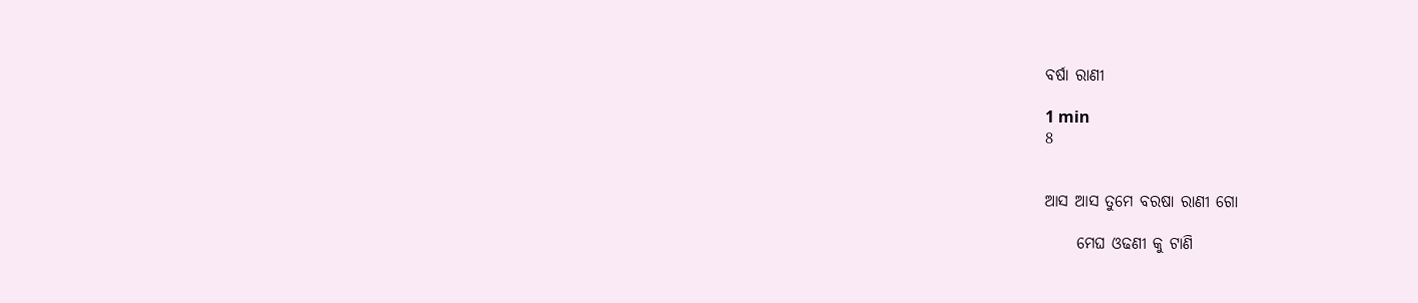ବର୍ଷା ରାଣୀ

1 min
8


ଆସ ଆସ ତୁମେ ବରଷା ରାଣୀ ଗୋ

     ମେଘ ଓଢଣୀ କୁ ଟାଣି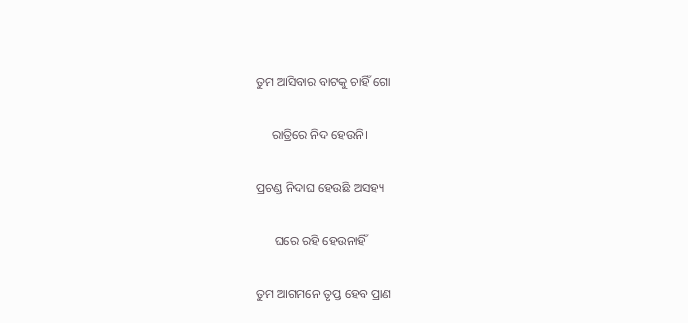ତୁମ ଆସିବାର ବାଟକୁ ଚାହିଁ ଗୋ

     ରାତ୍ରିରେ ନିଦ ହେଉନି।

ପ୍ରଚଣ୍ଡ ନିଦାଘ ହେଉଛି ଅସହ୍ୟ

      ଘରେ ରହି ହେଉନାହିଁ

ତୁମ ଆଗମନେ ତୃପ୍ତ ହେବ ପ୍ରାଣ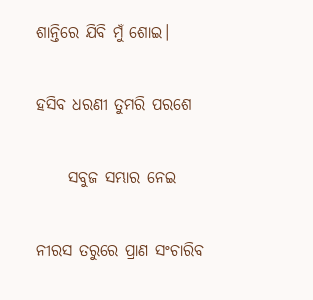ଶାନ୍ତିରେ ଯିବି ମୁଁ ଶୋଇ।

ହସିବ ଧରଣୀ ତୁମରି ପରଶେ

     ସବୁଜ ସମ୍ଭାର ନେଇ

ନୀରସ ତରୁରେ ପ୍ରାଣ ସଂଚାରିବ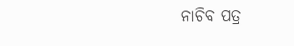ନାଚିବ ପତ୍ର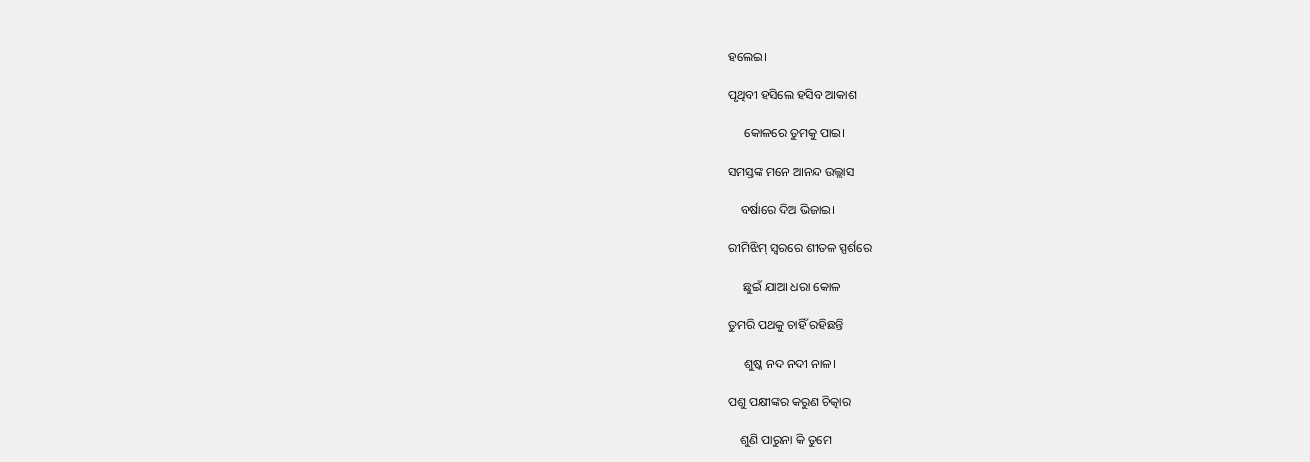ହଲେଇ।

ପୃଥିବୀ ହସିଲେ ହସିବ ଆକାଶ

     କୋଳରେ ତୁମକୁ ପାଇ।

ସମସ୍ତଙ୍କ ମନେ ଆନନ୍ଦ ଉଲ୍ଲାସ

    ବର୍ଷାରେ ଦିଅ ଭିଜାଇ।

ରୀମିଝିମ୍ ସ୍ଵରରେ ଶୀତଳ ସ୍ପର୍ଶରେ

     ଛୁଇଁ ଯାଆ ଧରା କୋଳ

ତୁମରି ପଥକୁ ଚାହିଁ ରହିଛନ୍ତି

     ଶୁଷ୍କ ନଦ ନଦୀ ନାଳ।

ପଶୁ ପକ୍ଷୀଙ୍କର କରୁଣ ଚିତ୍କାର

    ଶୁଣି ପାରୁନା କି ତୁମେ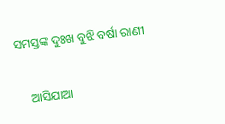ସମସ୍ତଙ୍କ ଦୁଃଖ ବୁଝି ବର୍ଷା ରାଣୀ

    ଆସିଯାଆ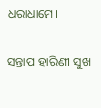ଧରାଧାମେ।

ସନ୍ତାପ ହାରିଣୀ ସୁଖ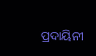ପ୍ରଦାୟିନୀ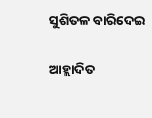ସୁଶିତଳ ବାରିଦେଇ

ଆହ୍ଲାଦିତ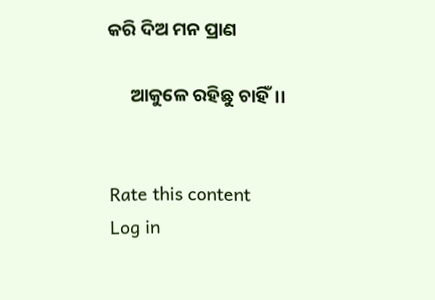କରି ଦିଅ ମନ ପ୍ରାଣ

     ଆକୁଳେ ରହିଛୁ ଚାହିଁ।।


Rate this content
Log in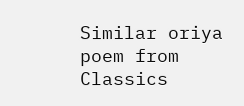Similar oriya poem from Classics